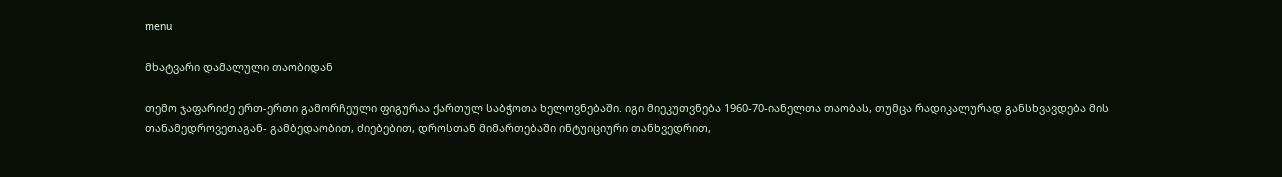menu

მხატვარი დამალული თაობიდან

თემო ჯაფარიძე ერთ-ერთი გამორჩეული ფიგურაა ქართულ საბჭოთა ხელოვნებაში. იგი მიეკუთვნება 1960-70-იანელთა თაობას, თუმცა რადიკალურად განსხვავდება მის თანამედროვეთაგან- გამბედაობით, ძიებებით, დროსთან მიმართებაში ინტუიციური თანხვედრით,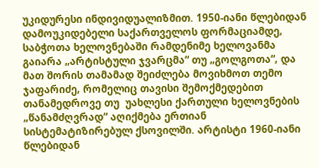უკიდურესი ინდივიდუალიზმით. 1950-იანი წლებიდან დამოუკიდებელი საქართველოს ფორმაციამდე, საბჭოთა ხელოვნებაში რამდენიმე ხელოვანმა გაიარა „არტისტული ჯვარცმა“ თუ „გოლგოთა“, და მათ შორის თამამად შეიძლება მოვიხმოთ თემო ჯაფარიძე, რომელიც თავისი შემოქმედებით თანამედროვე თუ  უახლესი ქართული ხელოვნების „წანამძღვრად“ აღიქმება ერთიან სისტემატიზირებულ ქსოვილში. არტისტი 1960-იანი წლებიდან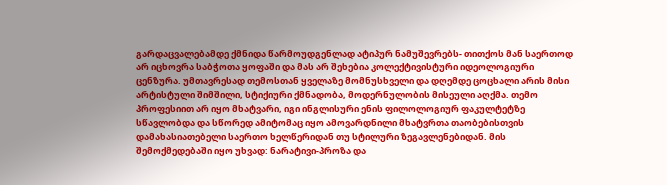გარდაცვალებამდე ქმნიდა წარმოუდგენლად ატიპურ ნამუშევრებს- თითქოს მან საერთოდ არ იცხოვრა საბჭოთა ყოფაში და მას არ შეხებია კოლექტივისტური იდეოლოგიური ცენზურა. უმთავრესად თემოსთან ყველაზე მომნუსხველი და დღემდე ცოცხალი არის მისი არტისტული შიმშილი, სტიქიური ქმნადობა, მოდერნულობის მისეული აღქმა. თემო პროფესიით არ იყო მხატვარი, იგი ინგლისური ენის ფილოლოგიურ ფაკულტეტზე სწავლობდა და სწორედ ამიტომაც იყო ამოვარდნილი მხატვრთა თაობებისთვის დამახასიათებელი საერთო ხელწერიდან თუ სტილური ზეგავლენებიდან. მის შემოქმედებაში იყო უხვად: ნარატივი-პროზა და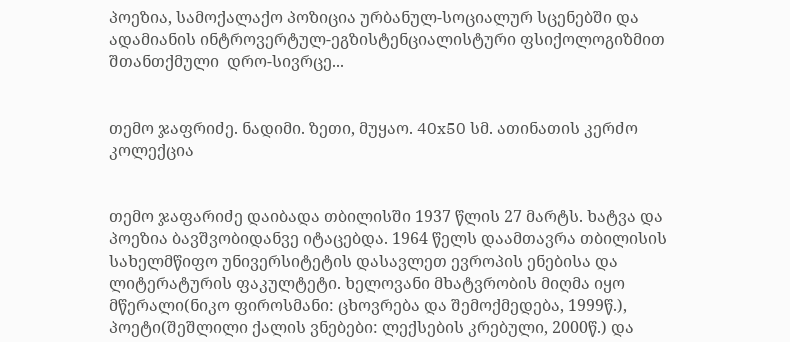პოეზია, სამოქალაქო პოზიცია ურბანულ-სოციალურ სცენებში და ადამიანის ინტროვერტულ-ეგზისტენციალისტური ფსიქოლოგიზმით შთანთქმული  დრო-სივრცე...


თემო ჯაფრიძე. ნადიმი. ზეთი, მუყაო. 40x50 სმ. ათინათის კერძო კოლექცია


თემო ჯაფარიძე დაიბადა თბილისში 1937 წლის 27 მარტს. ხატვა და პოეზია ბავშვობიდანვე იტაცებდა. 1964 წელს დაამთავრა თბილისის სახელმწიფო უნივერსიტეტის დასავლეთ ევროპის ენებისა და ლიტერატურის ფაკულტეტი. ხელოვანი მხატვრობის მიღმა იყო მწერალი(ნიკო ფიროსმანი: ცხოვრება და შემოქმედება, 1999წ.), პოეტი(შეშლილი ქალის ვნებები: ლექსების კრებული, 2000წ.) და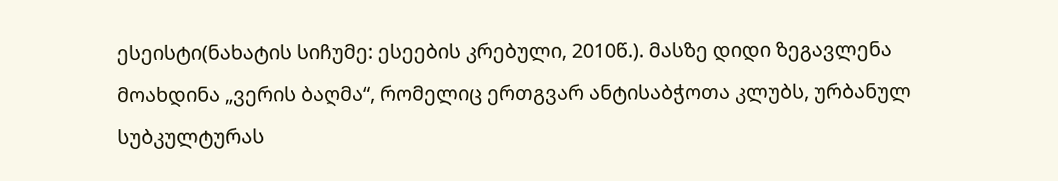ესეისტი(ნახატის სიჩუმე: ესეების კრებული, 2010წ.). მასზე დიდი ზეგავლენა მოახდინა „ვერის ბაღმა“, რომელიც ერთგვარ ანტისაბჭოთა კლუბს, ურბანულ სუბკულტურას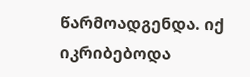წარმოადგენდა. იქ იკრიბებოდა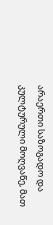არაერთი საზოგადო და კულტურული მოღვაწე, მათ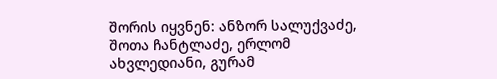შორის იყვნენ: ანზორ სალუქვაძე, შოთა ჩანტლაძე, ერლომ ახვლედიანი, გურამ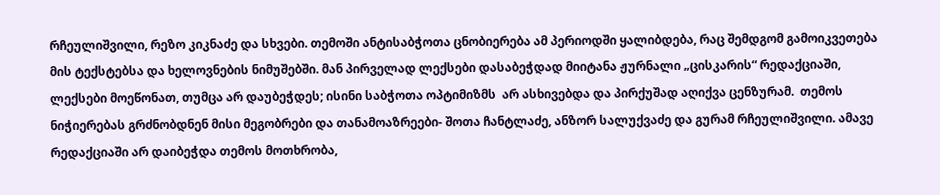რჩეულიშვილი, რეზო კიკნაძე და სხვები. თემოში ანტისაბჭოთა ცნობიერება ამ პერიოდში ყალიბდება, რაც შემდგომ გამოიკვეთება მის ტექსტებსა და ხელოვნების ნიმუშებში. მან პირველად ლექსები დასაბეჭდად მიიტანა ჟურნალი „ცისკარის“ რედაქციაში, ლექსები მოეწონათ, თუმცა არ დაუბეჭდეს; ისინი საბჭოთა ოპტიმიზმს  არ ასხივებდა და პირქუშად აღიქვა ცენზურამ.  თემოს ნიჭიერებას გრძნობდნენ მისი მეგობრები და თანამოაზრეები- შოთა ჩანტლაძე, ანზორ სალუქვაძე და გურამ რჩეულიშვილი. ამავე რედაქციაში არ დაიბეჭდა თემოს მოთხრობა,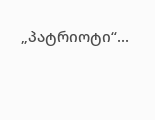„პატრიოტი“...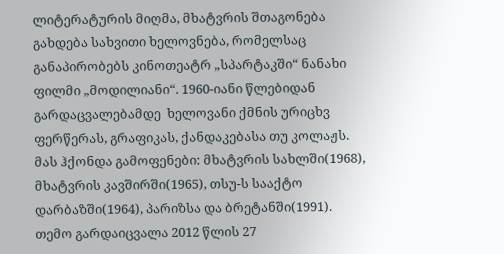ლიტერატურის მიღმა, მხატვრის შთაგონება გახდება სახვითი ხელოვნება, რომელსაც განაპირობებს კინოთეატრ „სპარტაკში“ ნანახი ფილმი „მოდილიანი“. 1960-იანი წლებიდან გარდაცვალებამდე  ხელოვანი ქმნის ურიცხვ ფერწერას, გრაფიკას, ქანდაკებასა თუ კოლაჟს. მას ჰქონდა გამოფენები: მხატვრის სახლში(1968), მხატვრის კავშირში(1965), თსუ-ს სააქტო დარბაზში(1964), პარიზსა და ბრეტანში(1991). თემო გარდაიცვალა 2012 წლის 27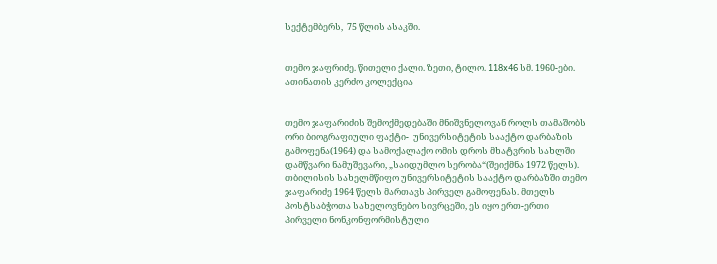სექტემბერს,  75 წლის ასაკში.


თემო ჯაფრიძე. წითელი ქალი. ზეთი, ტილო. 118x46 სმ. 1960-ები. ათინათის კერძო კოლექცია


თემო ჯაფარიძის შემოქმედებაში მნიშვნელოვან როლს თამაშობს ორი ბიოგრაფიული ფაქტი-  უნივერსიტეტის სააქტო დარბაზის გამოფენა(1964) და სამოქალაქო ომის დროს მხატვრის სახლში დამწვარი ნამუშევარი, „საიდუმლო სერობა“(შეიქმნა 1972 წელს). თბილისის სახელმწიფო უნივერსიტეტის სააქტო დარბაზში თემო ჯაფარიძე 1964 წელს მართავს პირველ გამოფენას. მთელს პოსტსაბჭოთა სახელოვნებო სივრცეში, ეს იყო ერთ-ერთი პირველი ნონკონფორმისტული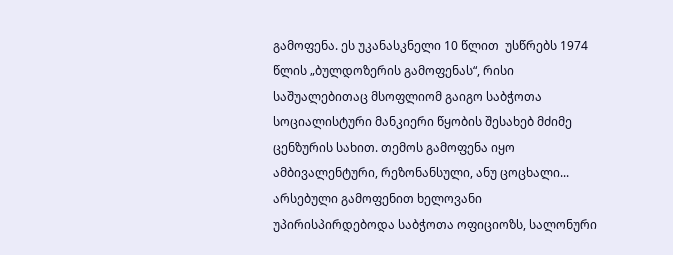გამოფენა. ეს უკანასკნელი 10 წლით  უსწრებს 1974 წლის „ბულდოზერის გამოფენას“, რისი საშუალებითაც მსოფლიომ გაიგო საბჭოთა სოციალისტური მანკიერი წყობის შესახებ მძიმე ცენზურის სახით. თემოს გამოფენა იყო ამბივალენტური, რეზონანსული, ანუ ცოცხალი... არსებული გამოფენით ხელოვანი უპირისპირდებოდა საბჭოთა ოფიციოზს, სალონური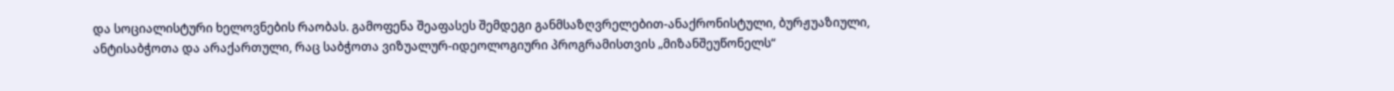და სოციალისტური ხელოვნების რაობას. გამოფენა შეაფასეს შემდეგი განმსაზღვრელებით-ანაქრონისტული, ბურჟუაზიული, ანტისაბჭოთა და არაქართული, რაც საბჭოთა ვიზუალურ-იდეოლოგიური პროგრამისთვის „მიზანშეუწონელს“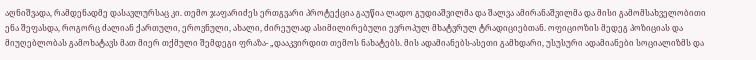აღნიშვადა, რამდენადმე დასავლურსაც კი. თემო ჯაფარიძეს ერთგვარი პროტექცია გაუწია ლადო გუდიაშვილმა და შალვა ამირანაშვილმა და მისი გამომსახველობითი ენა შეფასდა, როგორც ძალიან ქართული, ეროვნული, ახალი, ძირეულად ასიმილირებული ევროპულ მხატვრულ ტრადიციებთან. ოფიციოზის მედეგ პოზიციას და მიუღებლობას გამოხატავს მათ მიერ თქმული შემდეგი ფრაზა- „დააკვირდით თემოს ნახატებს. მის ადამიანებს-ასეთი გამხდარი, უსუსური ადამიანები სოციალიზმს და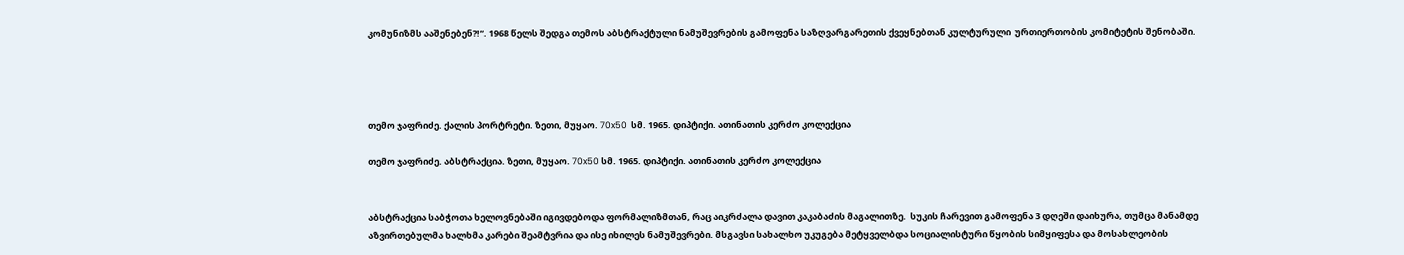კომუნიზმს ააშენებენ?!“. 1968 წელს შედგა თემოს აბსტრაქტული ნამუშევრების გამოფენა საზღვარგარეთის ქვეყნებთან კულტურული  ურთიერთობის კომიტეტის შენობაში.




თემო ჯაფრიძე. ქალის პორტრეტი. ზეთი, მუყაო. 70x50  სმ. 1965. დიპტიქი. ათინათის კერძო კოლექცია

თემო ჯაფრიძე. აბსტრაქცია. ზეთი, მუყაო. 70x50 სმ. 1965. დიპტიქი. ათინათის კერძო კოლექცია


აბსტრაქცია საბჭოთა ხელოვნებაში იგივდებოდა ფორმალიზმთან, რაც აიკრძალა დავით კაკაბაძის მაგალითზე.  სუკის ჩარევით გამოფენა 3 დღეში დაიხურა, თუმცა მანამდე აზვირთებულმა ხალხმა კარები შეამტვრია და ისე იხილეს ნამუშევრები. მსგავსი სახალხო უკუგება მეტყველბდა სოციალისტური წყობის სიმყიფესა და მოსახლეობის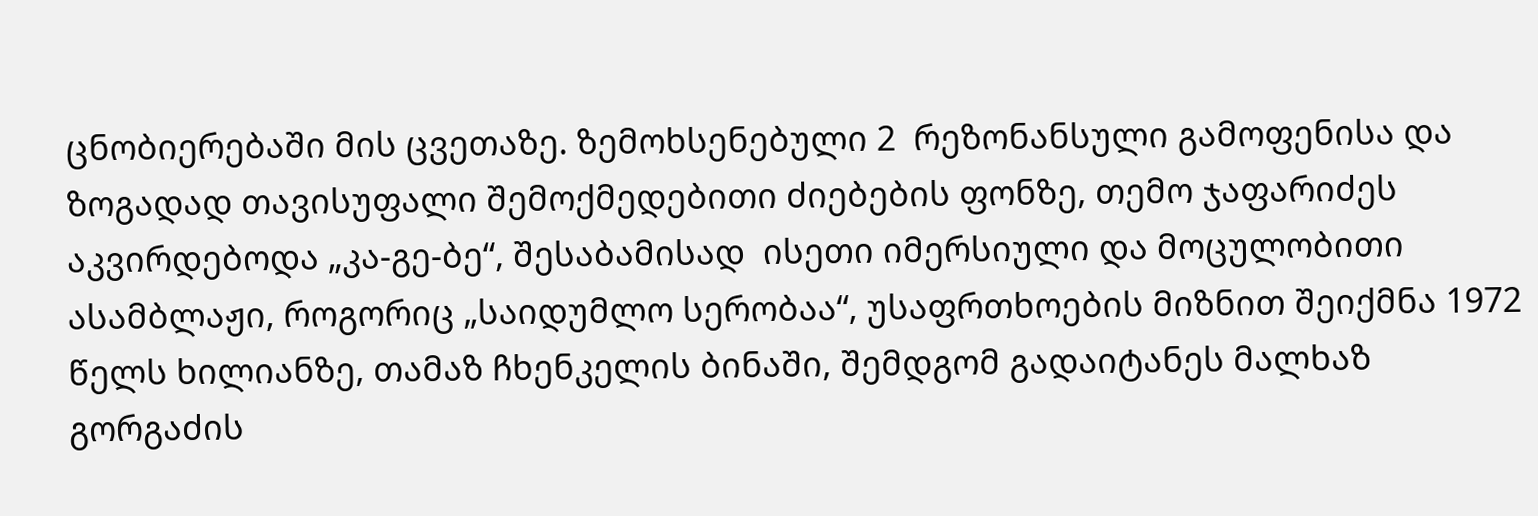ცნობიერებაში მის ცვეთაზე. ზემოხსენებული 2  რეზონანსული გამოფენისა და ზოგადად თავისუფალი შემოქმედებითი ძიებების ფონზე, თემო ჯაფარიძეს აკვირდებოდა „კა-გე-ბე“, შესაბამისად  ისეთი იმერსიული და მოცულობითი ასამბლაჟი, როგორიც „საიდუმლო სერობაა“, უსაფრთხოების მიზნით შეიქმნა 1972 წელს ხილიანზე, თამაზ ჩხენკელის ბინაში, შემდგომ გადაიტანეს მალხაზ გორგაძის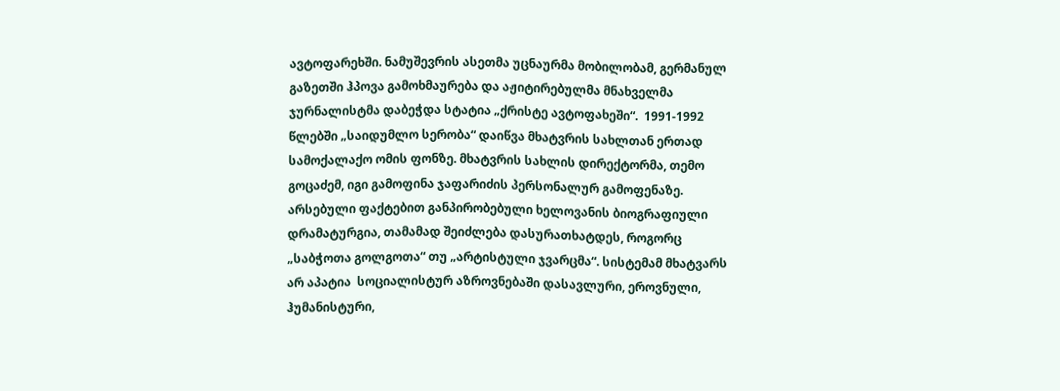ავტოფარეხში. ნამუშევრის ასეთმა უცნაურმა მობილობამ, გერმანულ გაზეთში ჰპოვა გამოხმაურება და აჟიტირებულმა მნახველმა ჯურნალისტმა დაბეჭდა სტატია „ქრისტე ავტოფახეში“.  1991-1992 წლებში „საიდუმლო სერობა“ დაიწვა მხატვრის სახლთან ერთად სამოქალაქო ომის ფონზე. მხატვრის სახლის დირექტორმა, თემო გოცაძემ, იგი გამოფინა ჯაფარიძის პერსონალურ გამოფენაზე.  არსებული ფაქტებით განპირობებული ხელოვანის ბიოგრაფიული დრამატურგია, თამამად შეიძლება დასურათხატდეს, როგორც „საბჭოთა გოლგოთა“ თუ „არტისტული ჯვარცმა“. სისტემამ მხატვარს არ აპატია  სოციალისტურ აზროვნებაში დასავლური, ეროვნული, ჰუმანისტური,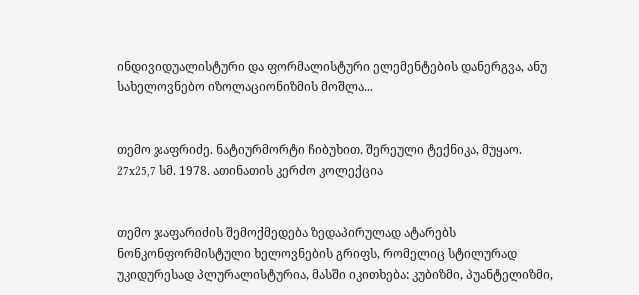ინდივიდუალისტური და ფორმალისტური ელემენტების დანერგვა, ანუ სახელოვნებო იზოლაციონიზმის მოშლა...


თემო ჯაფრიძე. ნატიურმორტი ჩიბუხით. შერეული ტექნიკა, მუყაო. 27x25,7 სმ. 1978. ათინათის კერძო კოლექცია


თემო ჯაფარიძის შემოქმედება ზედაპირულად ატარებს ნონკონფორმისტული ხელოვნების გრიფს, რომელიც სტილურად უკიდურესად პლურალისტურია, მასში იკითხება: კუბიზმი, პუანტელიზმი,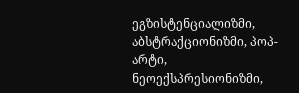ეგზისტენციალიზმი, აბსტრაქციონიზმი, პოპ-არტი, ნეოექსპრესიონიზმი,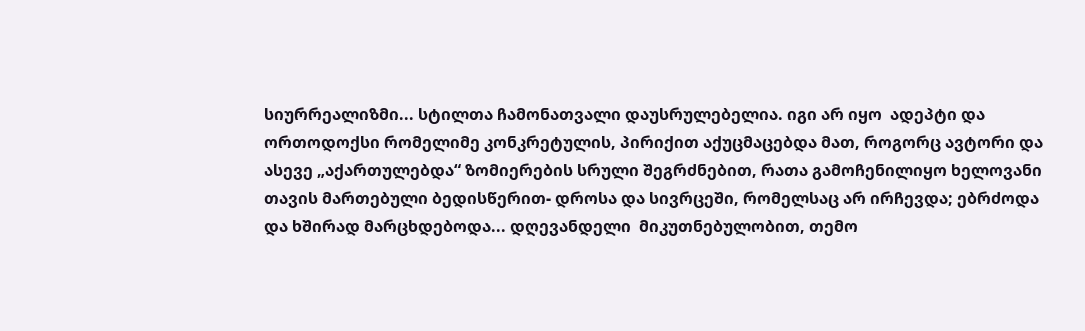სიურრეალიზმი... სტილთა ჩამონათვალი დაუსრულებელია. იგი არ იყო  ადეპტი და  ორთოდოქსი რომელიმე კონკრეტულის, პირიქით აქუცმაცებდა მათ, როგორც ავტორი და ასევე „აქართულებდა“ ზომიერების სრული შეგრძნებით, რათა გამოჩენილიყო ხელოვანი თავის მართებული ბედისწერით- დროსა და სივრცეში, რომელსაც არ ირჩევდა; ებრძოდა და ხშირად მარცხდებოდა... დღევანდელი  მიკუთნებულობით, თემო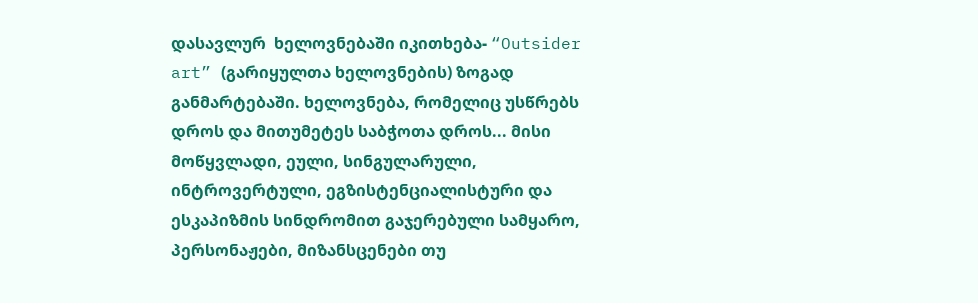დასავლურ  ხელოვნებაში იკითხება- “Outsider art” (გარიყულთა ხელოვნების) ზოგად განმარტებაში. ხელოვნება, რომელიც უსწრებს დროს და მითუმეტეს საბჭოთა დროს... მისი მოწყვლადი, ეული, სინგულარული, ინტროვერტული, ეგზისტენციალისტური და ესკაპიზმის სინდრომით გაჯერებული სამყარო, პერსონაჟები, მიზანსცენები თუ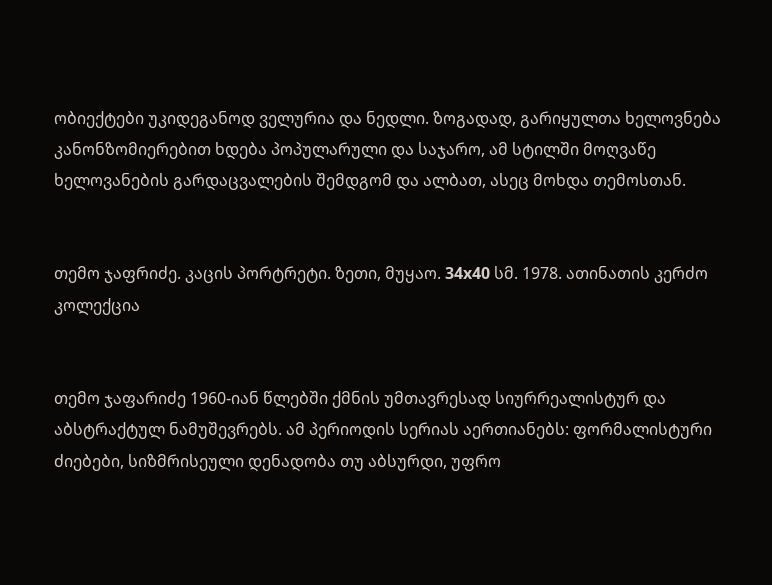ობიექტები უკიდეგანოდ ველურია და ნედლი. ზოგადად, გარიყულთა ხელოვნება კანონზომიერებით ხდება პოპულარული და საჯარო, ამ სტილში მოღვაწე ხელოვანების გარდაცვალების შემდგომ და ალბათ, ასეც მოხდა თემოსთან.


თემო ჯაფრიძე. კაცის პორტრეტი. ზეთი, მუყაო. 34x40 სმ. 1978. ათინათის კერძო კოლექცია


თემო ჯაფარიძე 1960-იან წლებში ქმნის უმთავრესად სიურრეალისტურ და აბსტრაქტულ ნამუშევრებს. ამ პერიოდის სერიას აერთიანებს: ფორმალისტური ძიებები, სიზმრისეული დენადობა თუ აბსურდი, უფრო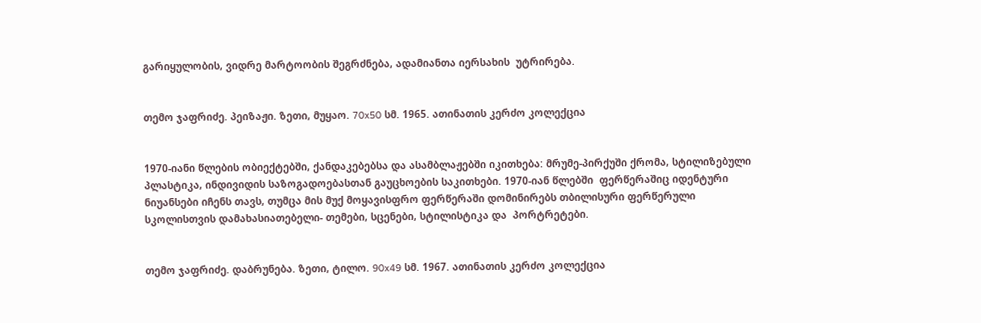გარიყულობის, ვიდრე მარტოობის შეგრძნება, ადამიანთა იერსახის  უტრირება.


თემო ჯაფრიძე. პეიზაჟი. ზეთი, მუყაო. 70x50 სმ. 1965. ათინათის კერძო კოლექცია


1970-იანი წლების ობიექტებში, ქანდაკებებსა და ასამბლაჟებში იკითხება: მრუმე-პირქუში ქრომა, სტილიზებული პლასტიკა, ინდივიდის საზოგადოებასთან გაუცხოების საკითხები. 1970-იან წლებში  ფერწერაშიც იდენტური ნიუანსები იჩენს თავს, თუმცა მის მუქ მოყავისფრო ფერწერაში დომინირებს თბილისური ფერწერული სკოლისთვის დამახასიათებელი- თემები, სცენები, სტილისტიკა და  პორტრეტები.


თემო ჯაფრიძე. დაბრუნება. ზეთი, ტილო. 90x49 სმ. 1967. ათინათის კერძო კოლექცია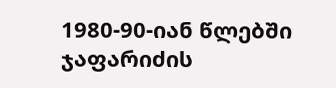1980-90-იან წლებში ჯაფარიძის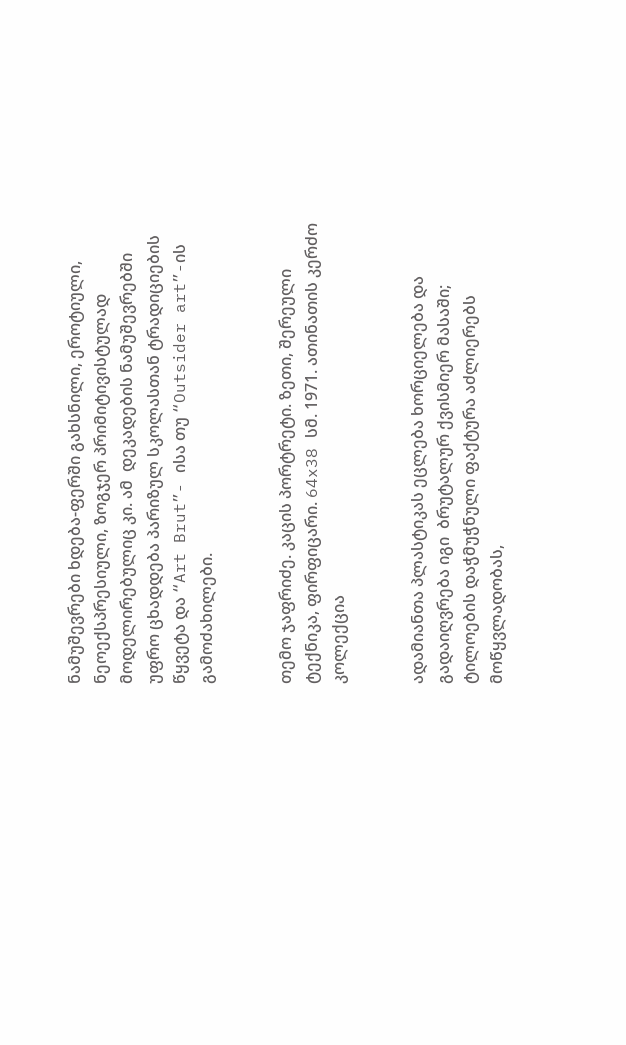ნამუშევრები ხდება-ფერში გახსნილი, ეროტიული, ნეოექსპრესიული, ზოგჯერ პრიმიტივისტულად მოდელირებულიც კი. ამ  დეკადების ნამუშევრებში უფრო ცხადდება პარიზულ სკოლასთან ტრადიციების წყვეტა და “Art Brut”- ისა თუ “Outsider art”-ის გამოძახილები.


თემო ჯაფრიძე. კაცის პორტრეტი. ზეთი, შერეული ტექნიკა, ფირფიცარი. 64x38 სმ. 1971. ათინათის კერძო კოლექცია


ადამიანთა პლასტიკას ეცლება ხორციელება და გადაიღვრება იგი  ბრუტალურ ქვისმიერ მასაში; ტილოების დაჭმუჭნული ფაქტურა აძლიერებს მოწყვლადობას,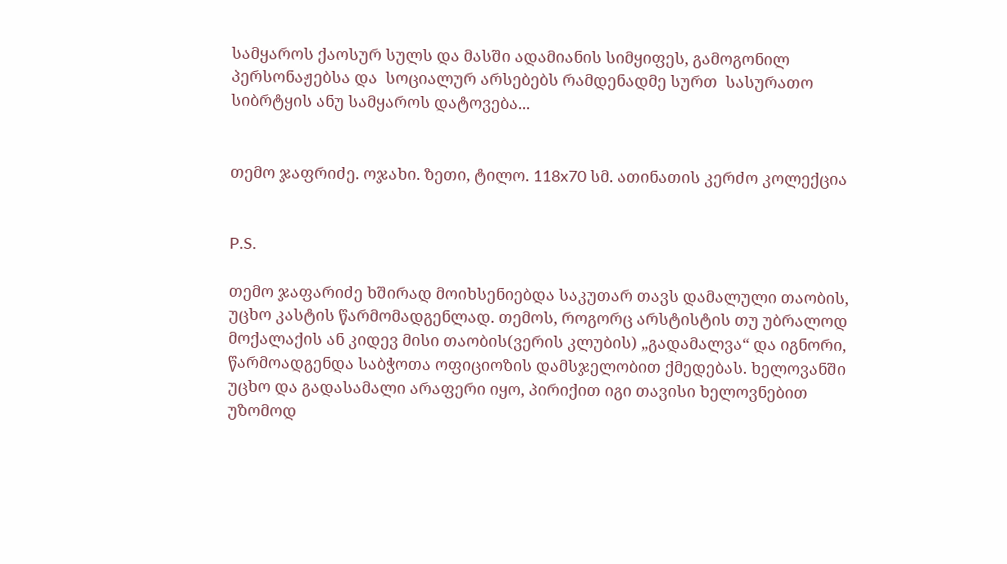სამყაროს ქაოსურ სულს და მასში ადამიანის სიმყიფეს, გამოგონილ პერსონაჟებსა და  სოციალურ არსებებს რამდენადმე სურთ  სასურათო სიბრტყის ანუ სამყაროს დატოვება...


თემო ჯაფრიძე. ოჯახი. ზეთი, ტილო. 118x70 სმ. ათინათის კერძო კოლექცია


P.S.

თემო ჯაფარიძე ხშირად მოიხსენიებდა საკუთარ თავს დამალული თაობის, უცხო კასტის წარმომადგენლად. თემოს, როგორც არსტისტის თუ უბრალოდ მოქალაქის ან კიდევ მისი თაობის(ვერის კლუბის) „გადამალვა“ და იგნორი, წარმოადგენდა საბჭოთა ოფიციოზის დამსჯელობით ქმედებას. ხელოვანში უცხო და გადასამალი არაფერი იყო, პირიქით იგი თავისი ხელოვნებით უზომოდ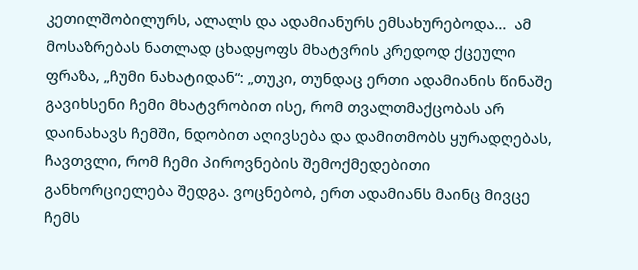კეთილშობილურს, ალალს და ადამიანურს ემსახურებოდა...  ამ მოსაზრებას ნათლად ცხადყოფს მხატვრის კრედოდ ქცეული ფრაზა, „ჩუმი ნახატიდან“: „თუკი, თუნდაც ერთი ადამიანის წინაშე გავიხსენი ჩემი მხატვრობით ისე, რომ თვალთმაქცობას არ დაინახავს ჩემში, ნდობით აღივსება და დამითმობს ყურადღებას, ჩავთვლი, რომ ჩემი პიროვნების შემოქმედებითი  განხორციელება შედგა. ვოცნებობ, ერთ ადამიანს მაინც მივცე ჩემს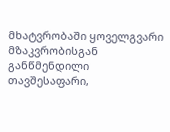მხატვრობაში ყოველგვარი მზაკვრობისგან განწმენდილი თავშესაფარი,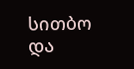სითბო და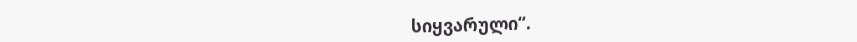სიყვარული“.